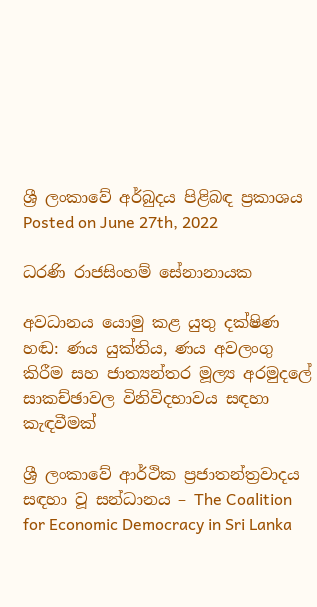ශ්‍රී ලංකාවේ අර්බුදය පිළිබඳ ප්‍රකාශය
Posted on June 27th, 2022

ධරණි රාජසිංහම් සේනානායක

අවධානය යොමු කළ යුතු දක්ෂිණ හඬ: ණය යුක්තිය, ණය අවලංගු කිරීම සහ ජාත්‍යන්තර මූල්‍ය අරමුදලේ සාකච්ඡාවල විනිවිදභාවය සඳහා කැඳවීමක්

ශ්‍රී ලංකාවේ ආර්ථික ප්‍රජාතන්ත්‍රවාදය සඳහා වූ සන්ධානය – The Coalition for Economic Democracy in Sri Lanka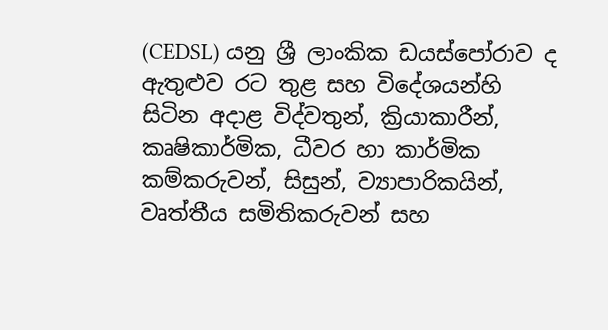(CEDSL) යනු ශ්‍රී ලාංකික ඩයස්පෝරාව ද ඇතුළුව රට තුළ සහ විදේශයන්හි සිටින අදාළ විද්වතුන්, ක්‍රියාකාරීන්, කෘෂිකාර්මික, ධීවර හා කාර්මික කම්කරුවන්, සිසුන්, ව්‍යාපාරිකයින්, වෘත්තීය සමිතිකරුවන් සහ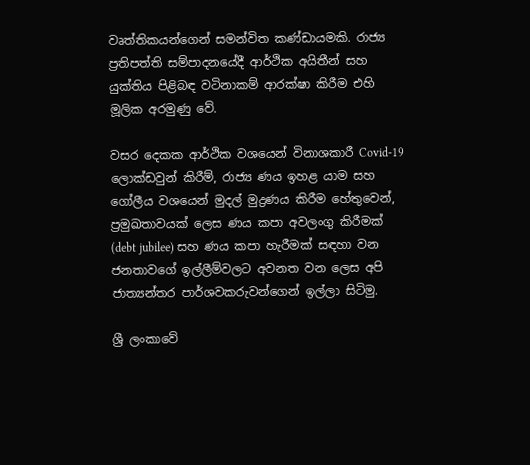වෘත්තිකයන්ගෙන් සමන්විත කණ්ඩායමකි. රාජ්‍ය ප්‍රතිපත්ති සම්පාදනයේදී ආර්ථික අයිතීන් සහ යුක්තිය පිළිබඳ වටිනාකම් ආරක්ෂා කිරීම එහි මූලික අරමුණු වේ.

වසර දෙකක ආර්ථික වශයෙන් විනාශකාරී Covid-19 ලොක්ඩවුන් කිරීම්, රාජ්‍ය ණය ඉහළ යාම සහ ගෝලීය වශයෙන් මුදල් මුද්‍රණය කිරීම හේතුවෙන්, ප්‍රමුඛතාවයක් ලෙස ණය කපා අවලංගු කිරීමක් (debt jubilee) සහ ණය කපා හැරීමක් සඳහා වන ජනතාවගේ ඉල්ලීම්වලට අවනත වන ලෙස අපි ජාත්‍යන්තර පාර්ශවකරුවන්ගෙන් ඉල්ලා සිටිමු.

ශ්‍රී ලංකාවේ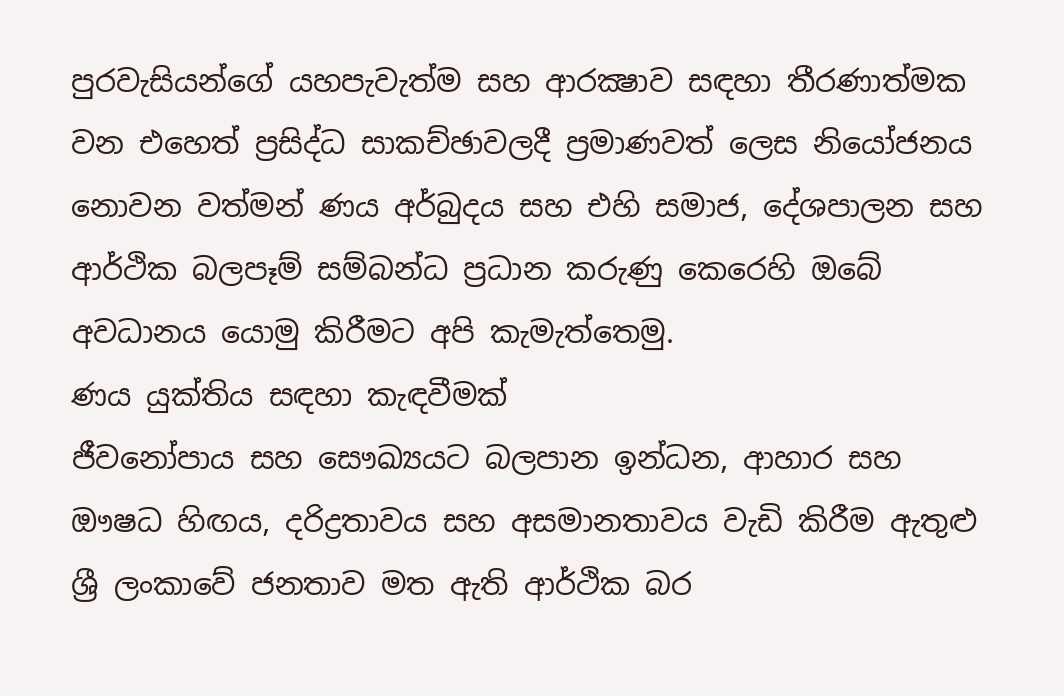පුරවැසියන්ගේ යහපැවැත්ම සහ ආරක්‍ෂාව සඳහා තීරණාත්මක වන එහෙත් ප්‍රසිද්ධ සාකච්ඡාවලදී ප්‍රමාණවත් ලෙස නියෝජනය නොවන වත්මන් ණය අර්බුදය සහ එහි සමාජ, දේශපාලන සහ ආර්ථික බලපෑම් සම්බන්ධ ප්‍රධාන කරුණු කෙරෙහි ඔබේ අවධානය යොමු කිරීමට අපි කැමැත්තෙමු.
ණය යුක්තිය සඳහා කැඳවීමක්
ජීවනෝපාය සහ සෞඛ්‍යයට බලපාන ඉන්ධන, ආහාර සහ ඖෂධ හිඟය, දරිද්‍රතාවය සහ අසමානතාවය වැඩි කිරීම ඇතුළු ශ්‍රී ලංකාවේ ජනතාව මත ඇති ආර්ථික බර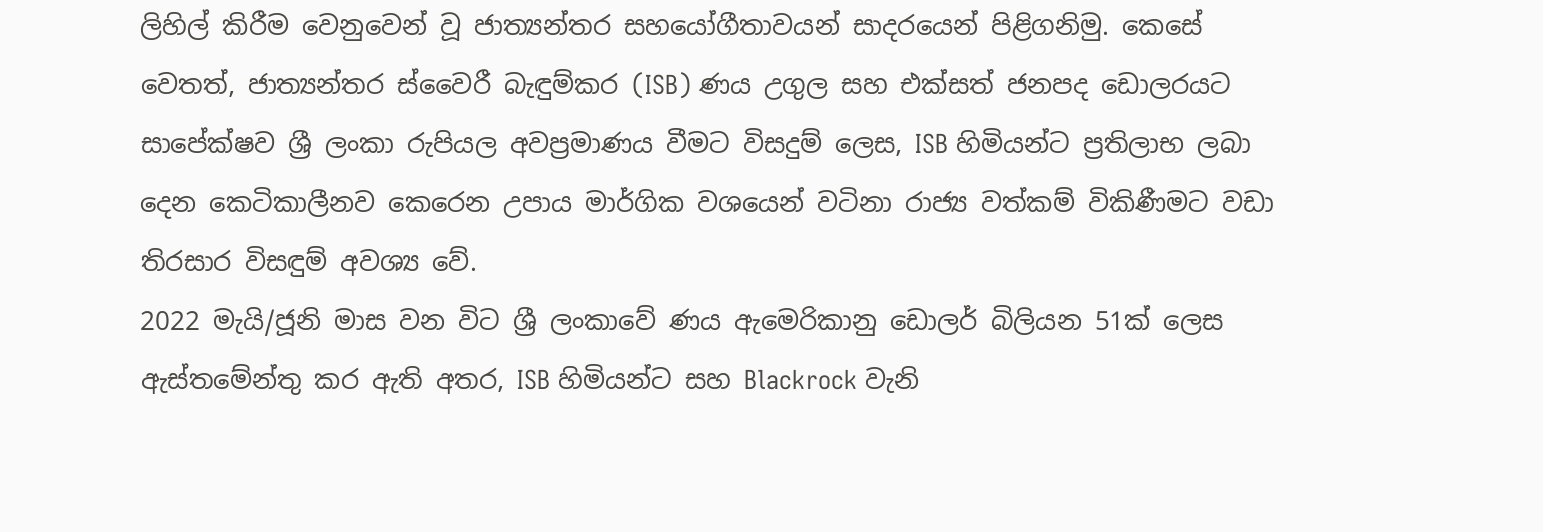ලිහිල් කිරීම වෙනුවෙන් වූ ජාත්‍යන්තර සහයෝගීතාවයන් සාදරයෙන් පිළිගනිමු. කෙසේ වෙතත්, ජාත්‍යන්තර ස්වෛරී බැඳුම්කර (ISB) ණය උගුල සහ එක්සත් ජනපද ඩොලරයට සාපේක්ෂව ශ්‍රී ලංකා රුපියල අවප්‍රමාණය වීමට විසදුම් ලෙස, ISB හිමියන්ට ප්‍රතිලාභ ලබා දෙන කෙටිකාලීනව කෙරෙන උපාය මාර්ගික වශයෙන් වටිනා රාජ්‍ය වත්කම් විකිණීමට වඩා තිරසාර විසඳුම් අවශ්‍ය වේ.
2022 මැයි/ජූනි මාස වන විට ශ්‍රී ලංකාවේ ණය ඇමෙරිකානු ඩොලර් බිලියන 51ක් ලෙස ඇස්තමේන්තු කර ඇති අතර, ISB හිමියන්ට සහ Blackrock වැනි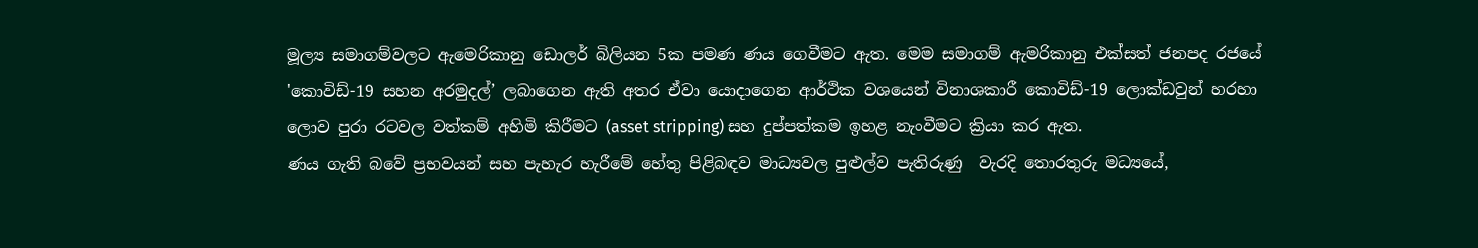මූල්‍ය සමාගම්වලට ඇමෙරිකානු ඩොලර් බිලියන 5ක පමණ ණය ගෙවීමට ඇත. මෙම සමාගම් ඇමරිකානු එක්සත් ජනපද රජයේ 'කොවිඩ්-19 සහන අරමුදල්’ ලබාගෙන ඇති අතර ඒවා යොදාගෙන ආර්ථික වශයෙන් විනාශකාරී කොවිඩ්-19 ලොක්ඩවුන් හරහා ලොව පුරා රටවල වත්කම් අහිමි කිරීමට (asset stripping) සහ දුප්පත්කම ඉහළ නැංවීමට ක්‍රියා කර ඇත.
ණය ගැති බවේ ප්‍රභවයන් සහ පැහැර හැරීමේ හේතු පිළිබඳව මාධ්‍යවල පුළුල්ව පැතිරුණු  වැරදි තොරතුරු මධ්‍යයේ,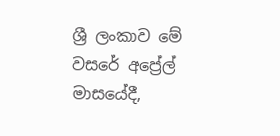ශ්‍රී ලංකාව මේ වසරේ අප්‍රේල් මාසයේදී,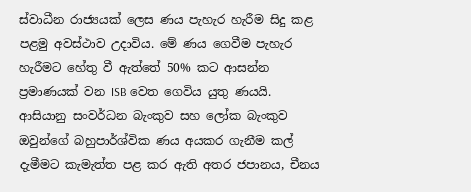ස්වාධීන රාජ්‍යයක් ලෙස ණය පැහැර හැරීම සිදු කළ පළමු අවස්ථාව උදාවිය. මේ ණය ගෙවීම පැහැර හැරීමට හේතු වී ඇත්තේ 50% කට ආසන්න ප්‍රමාණයක් වන ISB වෙත ගෙවිය යුතු ණයයි.
ආසියානු සංවර්ධන බැංකුව සහ ලෝක බැංකුව ඔවුන්ගේ බහුපාර්ශ්වික ණය අයකර ගැනීම කල් දැමීමට කැමැත්ත පළ කර ඇති අතර ජපානය, චීනය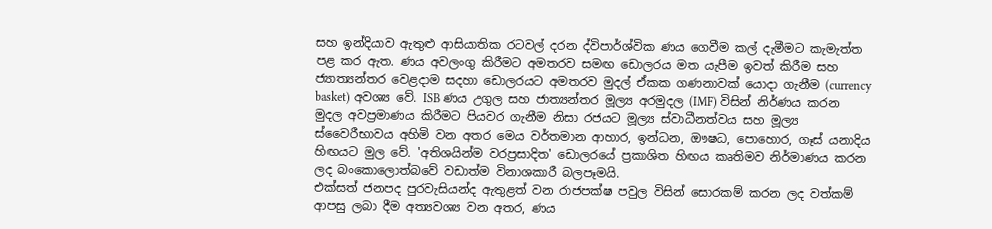සහ ඉන්දියාව ඇතුළු ආසියාතික රටවල් දරන ද්විපාර්ශ්වික ණය ගෙවීම කල් දැමීමට කැමැත්ත පළ කර ඇත. ණය අවලංගු කිරීමට අමතරව සමඟ ඩොලරය මත යැපීම ඉවත් කිරීම සහ ජ්‍යාත්‍යන්තර වෙළදාම සදහා ඩොලරයට අමතරව මුදල් ඒකක ගණනාවක් යොදා ගැනීම (currency basket) අවශ්‍ය වේ. ISB ණය උගුල සහ ජාත්‍යන්තර මූල්‍ය අරමුදල (IMF) විසින් නිර්ණය කරන මුදල අවප්‍රමාණය කිරීමට පියවර ගැනීම නිසා රජයට මූල්‍ය ස්වාධීනත්වය සහ මූල්‍ය ස්වෛරීභාවය අහිමි වන අතර මෙය වර්තමාන ආහාර, ඉන්ධන, ඖෂධ, පොහොර, ගෑස් යනාදිය හිඟයට මුල වේ. 'අතිශයින්ම වරප්‍රසාදිත' ඩොලරයේ ප්‍රකාශිත හිඟය කෘතිමව නිර්මාණය කරන ලද බංකොලොත්බවේ වඩාත්ම විනාශකාරී බලපෑමයි.
එක්සත් ජනපද පුරවැසියන්ද ඇතුළත් වන රාජපක්ෂ පවුල විසින් සොරකම් කරන ලද වත්කම් ආපසු ලබා දීම අත්‍යවශ්‍ය වන අතර, ණය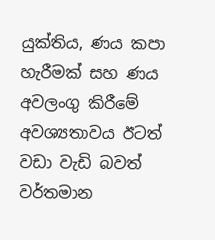යුක්තිය, ණය කපා හැරීමක් සහ ණය අවලංගු කිරීමේ අවශ්‍යතාවය ඊටත් වඩා වැඩි බවත් වර්තමාන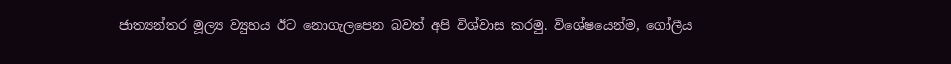ජාත්‍යන්තර මූල්‍ය ව්‍යුහය ඊට නොගැලපෙන බවත් අපි විශ්වාස කරමු. විශේෂයෙන්ම, ගෝලීය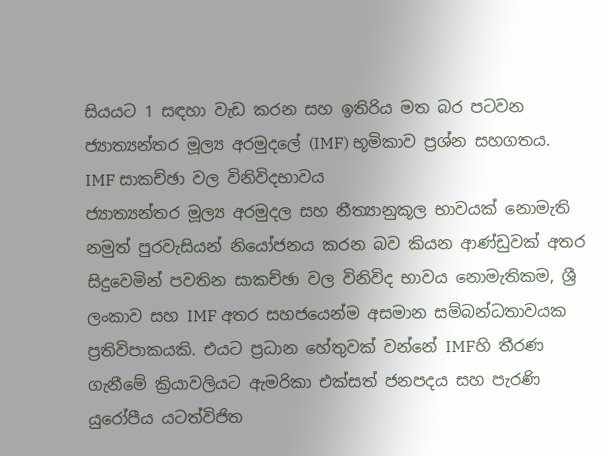සියයට 1 සඳහා වැඩ කරන සහ ඉතිරිය මත බර පටවන ජ්‍යාත්‍යන්තර මූල්‍ය අරමුදලේ (IMF) භූමිකාව ප්‍රශ්න සහගතය.
IMF සාකච්ඡා වල විනිවිදභාවය
ජ්‍යාත්‍යන්තර මූල්‍ය අරමුදල සහ නීත්‍යානුකූල භාවයක් නොමැති නමුත් පුරවැසියන් නියෝජනය කරන බව කියන ආණ්ඩුවක් අතර සිදුවෙමින් පවතින සාකච්ඡා වල විනිවිද භාවය නොමැතිකම, ශ්‍රී ලංකාව සහ IMF අතර සහජයෙන්ම අසමාන සම්බන්ධතාවයක ප්‍රතිවිපාකයකි. එයට ප්‍රධාන හේතුවක් වන්නේ IMFහි තීරණ ගැනීමේ ක්‍රියාවලියට ඇමරිකා එක්සත් ජනපදය සහ පැරණි යුරෝපීය යටත්විජිත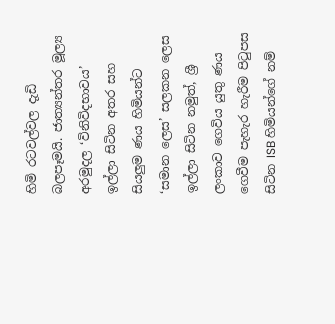හිමි රටවල්වල දැඩි බලපෑමයි. ජාත්‍යන්තර මූල්‍ය අරමුදල ‘විනිවිදභාවය’ ඉල්ලා සිටින අතර සහ සියලුම ණය හිමියන්ට ‘සමාන ලෙස’ සලකන ලෙස ඉල්ලා සිටින නමුත්, ශ්‍රී ලංකාව ගෙවිය යුතු ණය ගෙවීම පැහැර හැරීම පිටුපස සිටින ISB හිමියන්ගේ නම්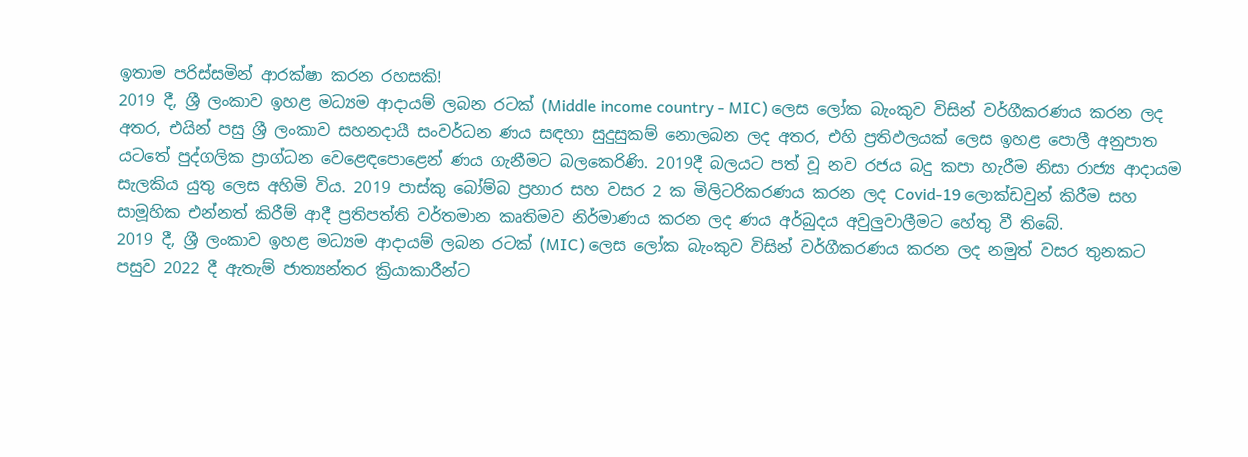ඉතාම පරිස්සමින් ආරක්ෂා කරන රහසකි!
2019 දී, ශ්‍රී ලංකාව ඉහළ මධ්‍යම ආදායම් ලබන රටක් (Middle income country - MIC) ලෙස ලෝක බැංකුව විසින් වර්ගීකරණය කරන ලද අතර, එයින් පසු ශ්‍රී ලංකාව සහනදායී සංවර්ධන ණය සඳහා සුදුසුකම් නොලබන ලද අතර, එහි ප්‍රතිඵලයක් ලෙස ඉහළ පොලී අනුපාත යටතේ පුද්ගලික ප්‍රාග්ධන වෙළෙඳපොළෙන් ණය ගැනීමට බලකෙරිණි. 2019දී බලයට පත් වූ නව රජය බදු කපා හැරීම නිසා රාජ්‍ය ආදායම සැලකිය යුතු ලෙස අහිමි විය. 2019 පාස්කු බෝම්බ ප්‍රහාර සහ වසර 2 ක මිලිටරිකරණය කරන ලද Covid-19 ලොක්ඩවුන් කිරීම සහ සාමූහික එන්නත් කිරීම් ආදී ප්‍රතිපත්ති වර්තමාන කෘතිමව නිර්මාණය කරන ලද ණය අර්බුදය අවුලුවාලීමට හේතු වී තිබේ.
2019 දී, ශ්‍රී ලංකාව ඉහළ මධ්‍යම ආදායම් ලබන රටක් (MIC) ලෙස ලෝක බැංකුව විසින් වර්ගීකරණය කරන ලද නමුත් වසර තුනකට පසුව 2022 දී ඇතැම් ජාත්‍යන්තර ක්‍රියාකාරීන්ට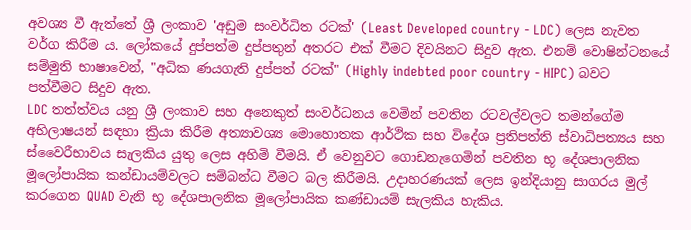අවශ්‍ය වී ඇත්තේ ශ්‍රී ලංකාව 'අඩුම සංවර්ධිත රටක්' (Least Developed country - LDC) ලෙස නැවත වර්ග කිරීම ය. ලෝකයේ දුප්පත්ම දුප්පතුන් අතරට එක් වීමට දිවයිනට සිදුව ඇත. එනම් වොෂින්ටනයේ සම්මුති භාෂාවෙන්, "අධික ණයගැති දුප්පත් රටක්" (Highly indebted poor country - HIPC) බවට පත්වීමට සිදුව ඇත.
LDC තත්ත්වය යනු ශ්‍රී ලංකාව සහ අනෙකුත් සංවර්ධනය වෙමින් පවතින රටවල්වලට තමන්ගේම අභිලාෂයන් සඳහා ක්‍රියා කිරීම අත්‍යාවශ්‍ය මොහොතක ආර්ථික සහ විදේශ ප්‍රතිපත්ති ස්වාධිපත්‍යය සහ ස්වෛරීභාවය සැලකිය යුතු ලෙස අහිමි වීමයි. ඒ වෙනුවට ගොඩනැගෙමින් පවතින භූ දේශපාලනික මූලෝපායික කන්ඩායම්වලට සම්බන්ධ වීමට බල කිරීමයි. උදාහරණයක් ලෙස ඉන්දියානු සාගරය මුල් කරගෙන QUAD වැනි භූ දේශපාලනික මූලෝපායික කණ්ඩායම් සැලකිය හැකිය.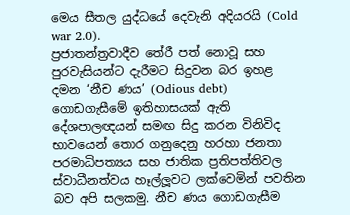මෙය සීතල යුද්ධයේ දෙවැනි අදියරයි (Cold war 2.0).
ප්‍රජාතන්ත්‍රවාදීව තේරී පත් නොවූ සහ පුරවැසියන්ට දැරීමට සිදුවන බර ඉහළ දමන ‘නීච ණය’ (Odious debt) ගොඩගැසීමේ ඉතිහාසයක් ඇති දේශපාලඥයන් සමඟ සිදු කරන විනිවිද භාවයෙන් තොර ගනුදෙනු හරහා ජනතා පරමාධිපත්‍යය සහ ජාතික ප්‍රතිපත්තිවල ස්වාධීනත්වය හෑල්ලූවට ලක්වෙමින් පවතින බව අපි සලකමු. නීච ණය ගොඩගැසීම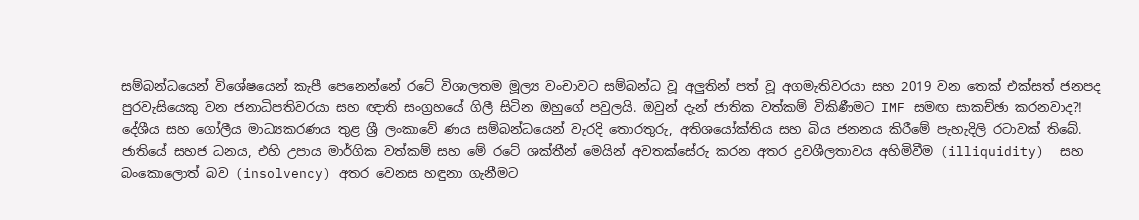සම්බන්ධයෙන් විශේෂයෙන් කැපී පෙනෙන්නේ රටේ විශාලතම මූල්‍ය වංචාවට සම්බන්ධ වූ අලුතින් පත් වූ අගමැතිවරයා සහ 2019 වන තෙක් එක්සත් ජනපද පුරවැසියෙකු වන ජනාධිපතිවරයා සහ ඥාති සංග්‍රහයේ ගිලී සිටින ඔහුගේ පවුලයි. ඔවුන් දැන් ජාතික වත්කම් විකිණීමට IMF සමඟ සාකච්ඡා කරනවාද?!
දේශීය සහ ගෝලීය මාධ්‍යකරණය තුළ ශ්‍රී ලංකාවේ ණය සම්බන්ධයෙන් වැරදි තොරතුරු, අතිශයෝක්තිය සහ බිය ජනනය කිරීමේ පැහැදිලි රටාවක් තිබේ. ජාතියේ සහජ ධනය, එහි උපාය මාර්ගික වත්කම් සහ මේ රටේ ශක්තීන් මෙයින් අවතක්සේරු කරන අතර ද්‍රවශීලතාවය අහිමිවීම (illiquidity)  සහ බංකොලොත් බව (insolvency) අතර වෙනස හඳුනා ගැනීමට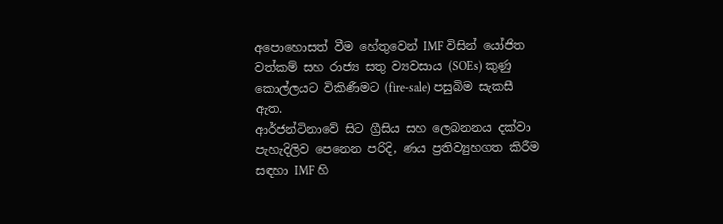අපොහොසත් වීම හේතුවෙන් IMF විසින් යෝජිත වත්කම් සහ රාජ්‍ය සතු ව්‍යවසාය (SOEs) කුණු කොල්ලයට විකිණීමට (fire-sale) පසුබිම සැකසී ඇත.
ආර්ජන්ටිනාවේ සිට ග්‍රීසිය සහ ලෙබනනය දක්වා පැහැදිලිව පෙනෙන පරිදි, ණය ප්‍රතිව්‍යුහගත කිරීම සඳහා IMF හි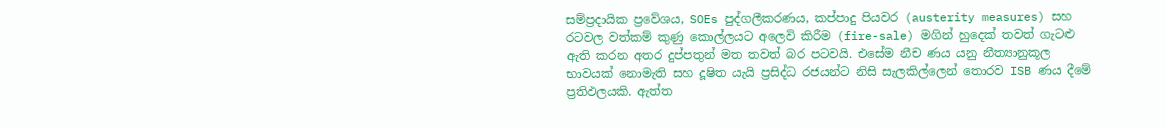සම්ප්‍රදායික ප්‍රවේශය, SOEs පුද්ගලීකරණය, කප්පාදු පියවර (austerity measures) සහ රටවල වත්කම් කුණු කොල්ලයට අලෙවි කිරීම (fire-sale) මගින් හුදෙක් තවත් ගැටළු ඇති කරන අතර දුප්පතුන් මත තවත් බර පටවයි. එසේම නීච ණය යනු නීත්‍යානුකූල භාවයක් නොමැති සහ දූෂිත යැයි ප්‍රසිද්ධ රජයන්ට නිසි සැලකිල්ලෙන් තොරව ISB ණය දීමේ ප්‍රතිඵලයකි. ඇත්ත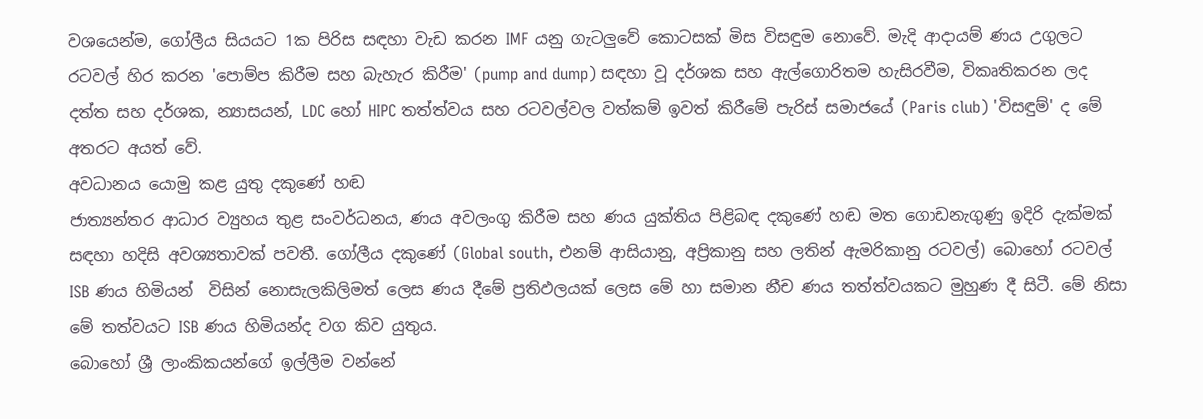වශයෙන්ම, ගෝලීය සියයට 1ක පිරිස සඳහා වැඩ කරන IMF යනු ගැටලුවේ කොටසක් මිස විසඳුම නොවේ. මැදි ආදායම් ණය උගුලට රටවල් හිර කරන 'පොම්ප කිරීම සහ බැහැර කිරීම' (pump and dump) සඳහා වූ දර්ශක සහ ඇල්ගොරිතම හැසිරවීම, විකෘතිකරන ලද දත්ත සහ දර්ශක, න්‍යාසයන්, LDC හෝ HIPC තත්ත්වය සහ රටවල්වල වත්කම් ඉවත් කිරීමේ පැරිස් සමාජයේ (Paris club) 'විසඳුම්' ද මේ අතරට අයත් වේ.
අවධානය යොමු කළ යුතු දකුණේ හඬ
ජාත්‍යන්තර ආධාර ව්‍යුහය තුළ සංවර්ධනය, ණය අවලංගු කිරීම සහ ණය යුක්තිය පිළිබඳ දකුණේ හඬ මත ගොඩනැගුණු ඉදිරි දැක්මක් සඳහා හදිසි අවශ්‍යතාවක් පවතී. ගෝලීය දකුණේ (Global south, එනම් ආසියානු, අප්‍රිකානු සහ ලතින් ඇමරිකානු රටවල්) බොහෝ රටවල් ISB ණය හිමියන්  විසින් නොසැලකිලිමත් ලෙස ණය දීමේ ප්‍රතිඵලයක් ලෙස මේ හා සමාන නීච ණය තත්ත්වයකට මුහුණ දී සිටී. මේ නිසා මේ තත්වයට ISB ණය හිමියන්ද වග කිව යුතුය.
බොහෝ ශ්‍රී ලාංකිකයන්ගේ ඉල්ලීම වන්නේ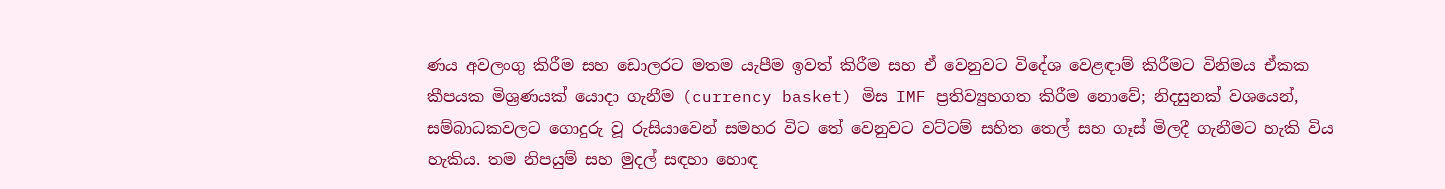ණය අවලංගු කිරීම සහ ඩොලරට මතම යැපීම ඉවත් කිරීම සහ ඒ වෙනුවට විදේශ වෙළඳාම් කිරීමට විනිමය ඒකක කීපයක මිශ්‍රණයක් යොදා ගැනීම (currency basket) මිස IMF ප්‍රතිව්‍යුහගත කිරීම නොවේ; නිදසුනක් වශයෙන්, සම්බාධකවලට ගොදුරු වූ රුසියාවෙන් සමහර විට තේ වෙනුවට වට්ටම් සහිත තෙල් සහ ගෑස් මිලදී ගැනීමට හැකි විය හැකිය. තම නිපයුම් සහ මුදල් සඳහා හොඳ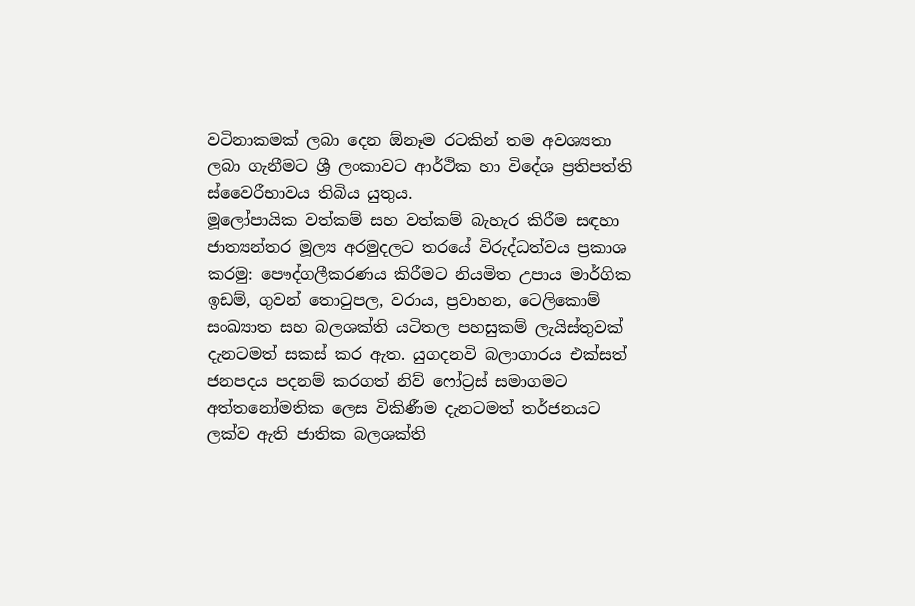වටිනාකමක් ලබා දෙන ඕනෑම රටකින් තම අවශ්‍යතා ලබා ගැනීමට ශ්‍රී ලංකාවට ආර්ථික හා විදේශ ප්‍රතිපත්ති ස්වෛරීභාවය තිබිය යුතුය.
මූලෝපායික වත්කම් සහ වත්කම් බැහැර කිරීම සඳහා ජාත්‍යන්තර මූල්‍ය අරමුදලට තරයේ විරුද්ධත්වය ප්‍රකාශ කරමු: පෞද්ගලීකරණය කිරීමට නියමිත උපාය මාර්ගික ඉඩම්, ගුවන් තොටුපල, වරාය, ප්‍රවාහන, ටෙලිකොම් සංඛ්‍යාත සහ බලශක්ති යටිතල පහසුකම් ලැයිස්තුවක් දැනටමත් සකස් කර ඇත. යුගදනවි බලාගාරය එක්සත් ජනපදය පදනම් කරගත් නිව් ෆෝට්‍රස් සමාගමට අත්තනෝමතික ලෙස විකිණීම දැනටමත් තර්ජනයට ලක්ව ඇති ජාතික බලශක්ති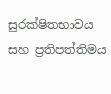සුරක්ෂිතභාවය සහ ප්‍රතිපත්තිමය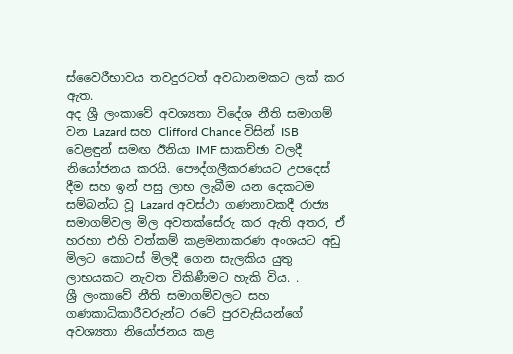ස්වෛරීභාවය තවදුරටත් අවධානමකට ලක් කර ඇත.
අද ශ්‍රී ලංකාවේ අවශ්‍යතා විදේශ නීති සමාගම් වන Lazard සහ Clifford Chance විසින් ISB වෙළඳුන් සමඟ ඊනියා IMF සාකච්ඡා වලදී නියෝජනය කරයි. පෞද්ගලීකරණයට උපදෙස් දීම සහ ඉන් පසු ලාභ ලැබීම යන දෙකටම සම්බන්ධ වූ Lazard අවස්ථා ගණනාවකදී රාජ්‍ය සමාගම්වල මිල අවතක්සේරු කර ඇති අතර, ඒ හරහා එහි වත්කම් කළමනාකරණ අංශයට අඩු මිලට කොටස් මිලදී ගෙන සැලකිය යුතු ලාභයකට නැවත විකිණීමට හැකි විය. .
ශ්‍රී ලංකාවේ නීති සමාගම්වලට සහ ගණකාධිකාරීවරුන්ට රටේ පුරවැසියන්ගේ අවශ්‍යතා නියෝජනය කළ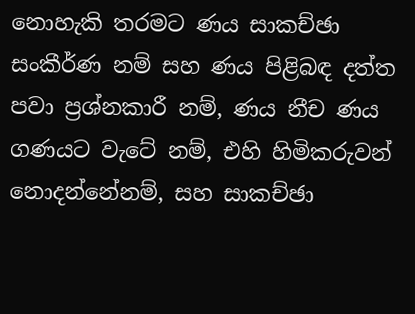නොහැකි තරමට ණය සාකච්ඡා සංකීර්ණ නම් සහ ණය පිළිබඳ දත්ත පවා ප්‍රශ්නකාරී නම්, ණය නීච ණය ගණයට වැටේ නම්, එහි හිමිකරුවන් නොදන්නේනම්, සහ සාකච්ඡා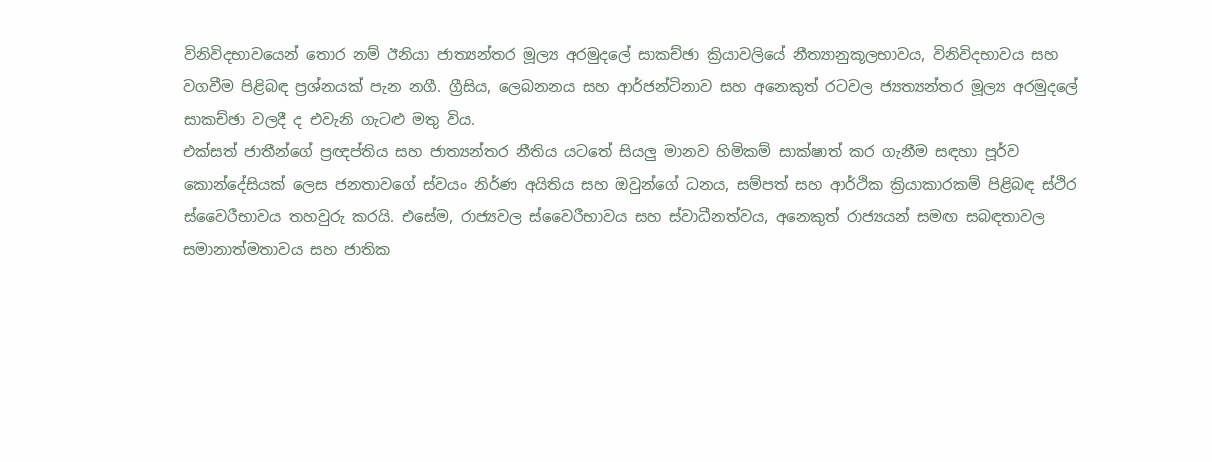විනිවිදභාවයෙන් තොර නම් ඊනියා ජාත්‍යන්තර මූල්‍ය අරමුදලේ සාකච්ඡා ක්‍රියාවලියේ නීත්‍යානුකූලභාවය, විනිවිදභාවය සහ වගවීම පිළිබඳ ප්‍රශ්නයක් පැන නගී. ග්‍රීසිය, ලෙබනනය සහ ආර්ජන්ටිනාව සහ අනෙකුත් රටවල ජ්‍යත්‍යන්තර මූල්‍ය අරමුදලේ සාකච්ඡා වලදී ද එවැනි ගැටළු මතු විය.
එක්සත් ජාතීන්ගේ ප්‍රඥප්තිය සහ ජාත්‍යන්තර නීතිය යටතේ සියලු මානව හිමිකම් සාක්ෂාත් කර ගැනීම සඳහා පූර්ව කොන්දේසියක් ලෙස ජනතාවගේ ස්වයං නිර්ණ අයිතිය සහ ඔවුන්ගේ ධනය, සම්පත් සහ ආර්ථික ක්‍රියාකාරකම් පිළිබඳ ස්ථිර ස්වෛරීභාවය තහවුරු කරයි. එසේම, රාජ්‍යවල ස්වෛරීභාවය සහ ස්වාධීනත්වය, අනෙකුත් රාජ්‍යයන් සමඟ සබඳතාවල සමානාත්මතාවය සහ ජාතික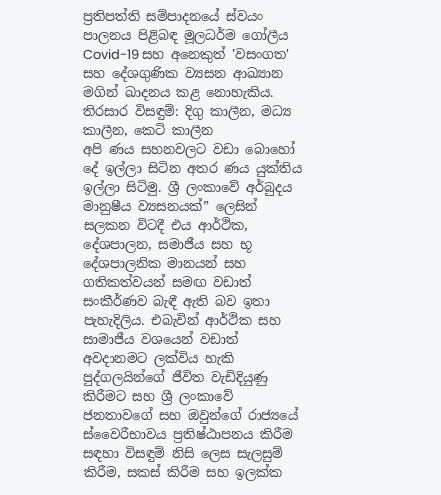ප්‍රතිපත්ති සම්පාදනයේ ස්වයං පාලනය පිළිබඳ මූලධර්ම ගෝලීය Covid-19 සහ අනෙකුත් 'වසංගත' සහ දේශගුණික ව්‍යසන ආඛ්‍යාන මගින් ඛාදනය කළ නොහැකිය.
තිරසාර විසඳුම්: දිගු කාලීන, මධ්‍ය කාලීන, කෙටි කාලීන
අපි ණය සහනවලට වඩා බොහෝ දේ ඉල්ලා සිටින අතර ණය යුක්තිය ඉල්ලා සිටිමු. ශ්‍රී ලංකාවේ අර්බුදය මානුෂීය ව්‍යසනයක්” ලෙසින් සලකන විටදී එය ආර්ථික, දේශපාලන, සමාජීය සහ භූ දේශපාලනික මානයන් සහ ගතිකත්වයන් සමඟ වඩාත් සංකීර්ණව බැඳී ඇති බව ඉතා පැහැදිලිය. එබැවින් ආර්ථික සහ සාමාජීය වශයෙන් වඩාත් අවදානමට ලක්විය හැකි පුද්ගලයින්ගේ ජීවිත වැඩිදියුණු කිරීමට සහ ශ්‍රී ලංකාවේ ජනතාවගේ සහ ඔවුන්ගේ රාජ්‍යයේ ස්වෛරීභාවය ප්‍රතිෂ්ඨාපනය කිරීම සඳහා විසඳුම් නිසි ලෙස සැලසුම් කිරීම, සකස් කිරීම සහ ඉලක්ක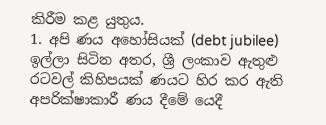කිරීම කළ යුතුය.
1. අපි ණය අහෝසියක් (debt jubilee) ඉල්ලා සිටින අතර, ශ්‍රී ලංකාව ඇතුළු රටවල් කිහිපයක් ණයට හිර කර ඇති අපරික්ෂාකාරී ණය දීමේ යෙදී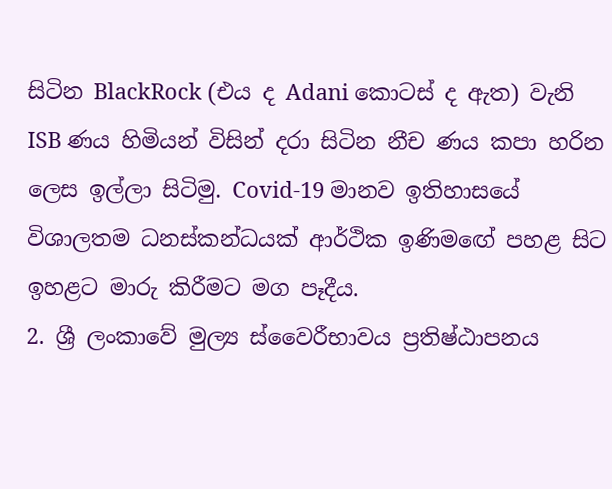සිටින BlackRock (එය ද Adani කොටස් ද ඇත) වැනි ISB ණය හිමියන් විසින් දරා සිටින නීච ණය කපා හරින ලෙස ඉල්ලා සිටිමු. Covid-19 මානව ඉතිහාසයේ විශාලතම ධනස්කන්ධයක් ආර්ථික ඉණිමඟේ පහළ සිට ඉහළට මාරු කිරීමට මග පෑදීය.
2. ශ්‍රී ලංකාවේ මුල්‍ය ස්වෛරීභාවය ප්‍රතිෂ්ඨාපනය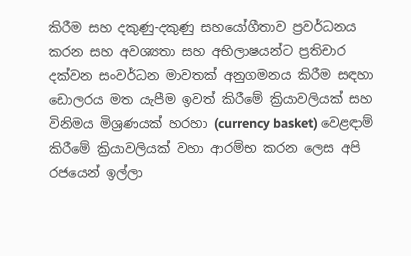කිරීම සහ දකුණු-දකුණු සහයෝගීතාව ප්‍රවර්ධනය කරන සහ අවශ්‍යතා සහ අභිලාෂයන්ට ප්‍රතිචාර දක්වන සංවර්ධන මාවතක් අනුගමනය කිරීම සඳහා ඩොලරය මත යැපීම ඉවත් කිරීමේ ක්‍රියාවලියක් සහ විනිමය මිශ්‍රණයක් හරහා (currency basket) වෙළඳාම් කිරීමේ ක්‍රියාවලියක් වහා ආරම්භ කරන ලෙස අපි රජයෙන් ඉල්ලා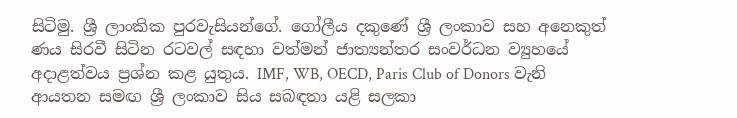සිටිමු. ශ්‍රී ලාංකික පුරවැසියන්ගේ. ගෝලීය දකුණේ ශ්‍රී ලංකාව සහ අනෙකුත් ණය සිරවී සිටින රටවල් සඳහා වත්මන් ජාත්‍යන්තර සංවර්ධන ව්‍යුහයේ අදාළත්වය ප්‍රශ්න කළ යුතුය. IMF, WB, OECD, Paris Club of Donors වැනි ආයතන සමඟ ශ්‍රී ලංකාව සිය සබඳතා යළි සලකා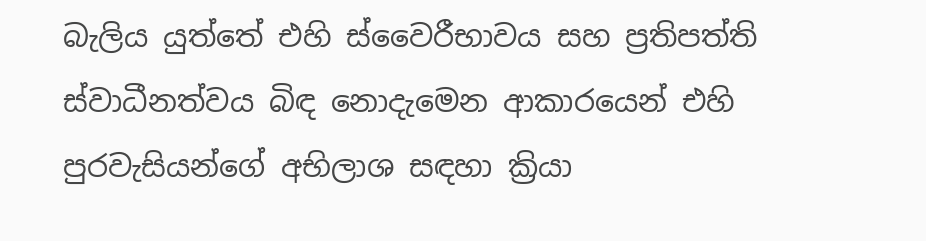බැලිය යුත්තේ එහි ස්වෛරීභාවය සහ ප්‍රතිපත්ති ස්වාධීනත්වය බිඳ නොදැමෙන ආකාරයෙන් එහි පුරවැසියන්ගේ අභිලාශ සඳහා ක්‍රියා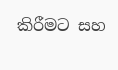කිරීමට සහ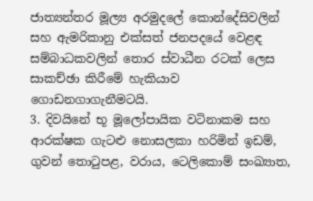ජාත්‍යන්තර මූල්‍ය අරමුදලේ කොන්දේසිවලින් සහ ඇමරිකානු එක්සත් ජනපදයේ වෙළඳ සම්බාධකවලින් තොර ස්වාධීන රටක් ලෙස සාකච්ඡා කිරීමේ හැකියාව ගොඩනගාගැනීමටයි.
3. දිවයිනේ භූ මූලෝපායික වටිනාකම සහ ආරක්ෂක ගැටළු නොසලකා හරිමින් ඉඩම්, ගුවන් තොටුපළ, වරාය, ටෙලිකොම් සංඛ්‍යාත,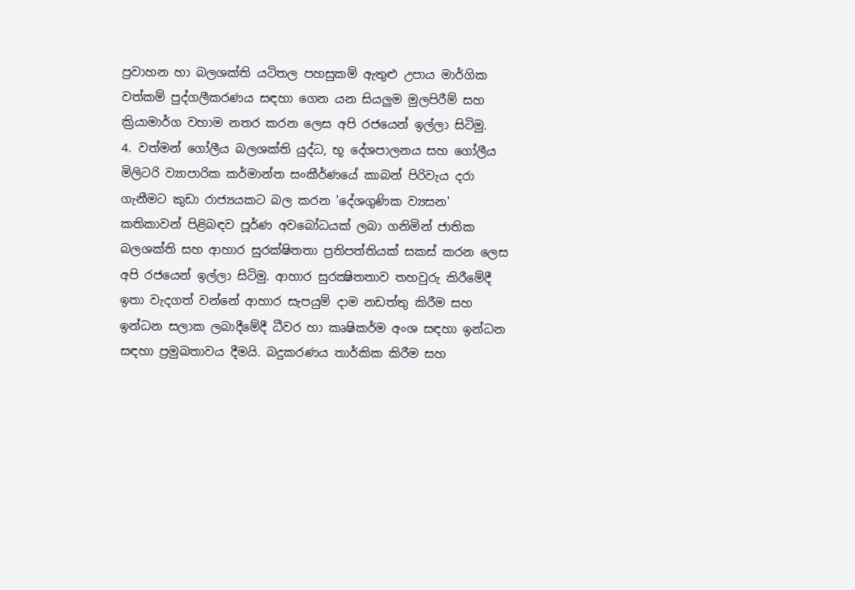ප්‍රවාහන හා බලශක්ති යටිතල පහසුකම් ඇතුළු උපාය මාර්ගික වත්කම් පුද්ගලීකරණය සඳහා ගෙන යන සියලුම මුලපිරීම් සහ ක්‍රියාමාර්ග වහාම නතර කරන ලෙස අපි රජයෙන් ඉල්ලා සිටිමු.
4. වත්මන් ගෝලීය බලශක්ති යුද්ධ, භූ දේශපාලනය සහ ගෝලීය මිලිටරි ව්‍යාපාරික කර්මාන්ත සංකීර්ණයේ කාබන් පිරිවැය දරා ගැනීමට කුඩා රාජ්‍යයකට බල කරන 'දේශගුණික ව්‍යසන' කතිකාවන් පිළිබඳව පූර්ණ අවබෝධයක් ලබා ගනිමින් ජාතික බලශක්ති සහ ආහාර සුරක්ෂිතතා ප්‍රතිපත්තියක් සකස් කරන ලෙස අපි රජයෙන් ඉල්ලා සිටිමු. ආහාර සුරක්‍ෂිතතාව තහවුරු කිරීමේදී ඉතා වැදගත් වන්නේ ආහාර සැපයුම් දාම නඩත්තු කිරීම සහ ඉන්ධන සලාක ලබාදීමේදී ධීවර හා කෘෂිකර්ම අංශ සඳහා ඉන්ධන සඳහා ප්‍රමුඛතාවය දීමයි. බදුකරණය තාර්කික කිරීම සහ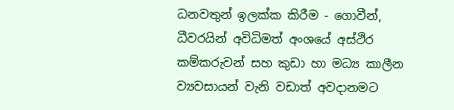ධනවතුන් ඉලක්ක කිරීම - ගොවීන්, ධීවරයින් අවිධිමත් අංශයේ අස්ථිර කම්කරුවන් සහ කුඩා හා මධ්‍ය කාලීන ව්‍යවසායන් වැනි වඩාත් අවදානමට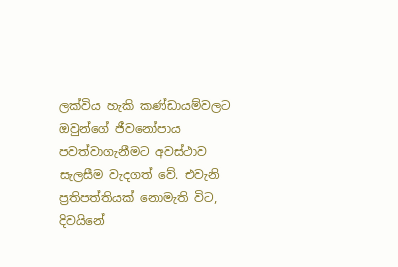ලක්විය හැකි කණ්ඩායම්වලට ඔවුන්ගේ ජීවනෝපාය පවත්වාගැනීමට අවස්ථාව සැලසීම වැදගත් වේ. එවැනි ප්‍රතිපත්තියක් නොමැති විට, දිවයිනේ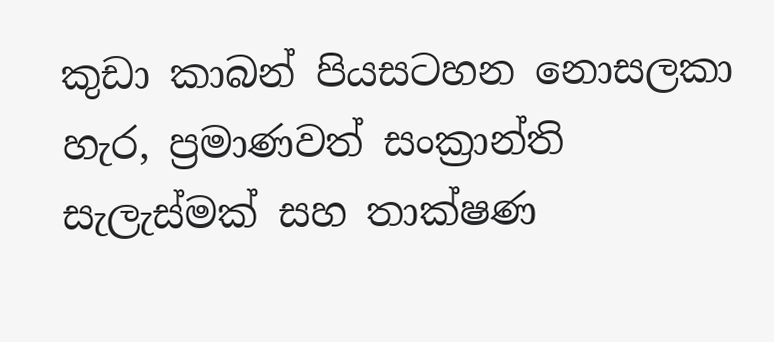කුඩා කාබන් පියසටහන නොසලකා හැර, ප්‍රමාණවත් සංක්‍රාන්ති සැලැස්මක් සහ තාක්ෂණ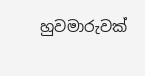හුවමාරුවක්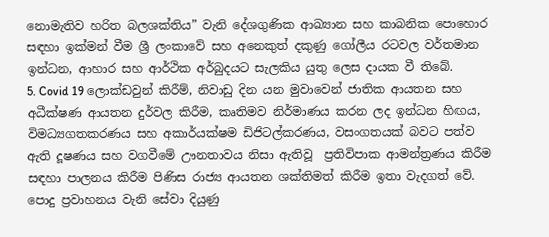නොමැතිව හරිත බලශක්තිය” වැනි දේශගුණික ආඛ්‍යාන සහ කාබනික පොහොර සඳහා ඉක්මන් වීම ශ්‍රී ලංකාවේ සහ අනෙකුත් දකුණු ගෝලීය රටවල වර්තමාන ඉන්ධන, ආහාර සහ ආර්ථික අර්බුදයට සැලකිය යුතු ලෙස දායක වී තිබේ.
5. Covid 19 ලොක්ඩවුන් කිරීම්, නිවාඩු දින යන මුවාවෙන් ජාතික ආයතන සහ අධීක්ෂණ ආයතන දුර්වල කිරීම, කෘතිමව නිර්මාණය කරන ලද ඉන්ධන හිඟය, විමධ්‍යගතකරණය සහ අකාර්යක්ෂම ඩිජිටල්කරණය, වසංගතයක් බවට පත්ව ඇති දූෂණය සහ වගවීමේ ඌනතාවය නිසා ඇතිවූ  ප්‍රතිවිපාක ආමන්ත්‍රණය කිරීම සඳහා පාලනය කිරීම පිණිස රාජ්‍ය ආයතන ශක්තිමත් කිරීම ඉතා වැදගත් වේ. පොදු ප්‍රවාහනය වැනි සේවා දියුණු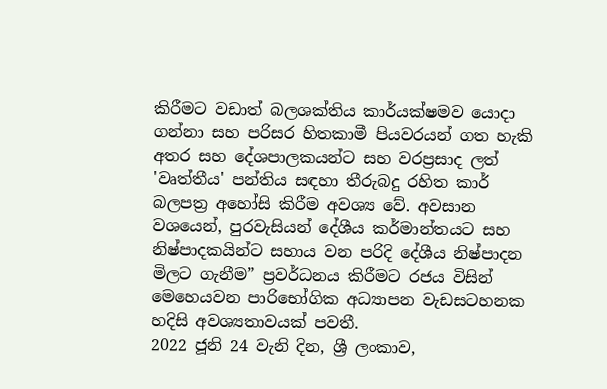කිරීමට වඩාත් බලශක්තිය කාර්යක්ෂමව යොදා ගන්නා සහ පරිසර හිතකාමී පියවරයන් ගත හැකි අතර සහ දේශපාලකයන්ට සහ වරප්‍රසාද ලත් 'වෘත්තීය' පන්තිය සඳහා තීරුබදු රහිත කාර් බලපත්‍ර අහෝසි කිරීම අවශ්‍ය වේ. අවසාන වශයෙන්, පුරවැසියන් දේශීය කර්මාන්තයට සහ නිෂ්පාදකයින්ට සහාය වන පරිදි දේශීය නිෂ්පාදන මිලට ගැනීම” ප්‍රවර්ධනය කිරීමට රජය විසින් මෙහෙයවන පාරිභෝගික අධ්‍යාපන වැඩසටහනක හදිසි අවශ්‍යතාවයක් පවතී.
2022 ජූනි 24 වැනි දින, ශ්‍රී ලංකාව,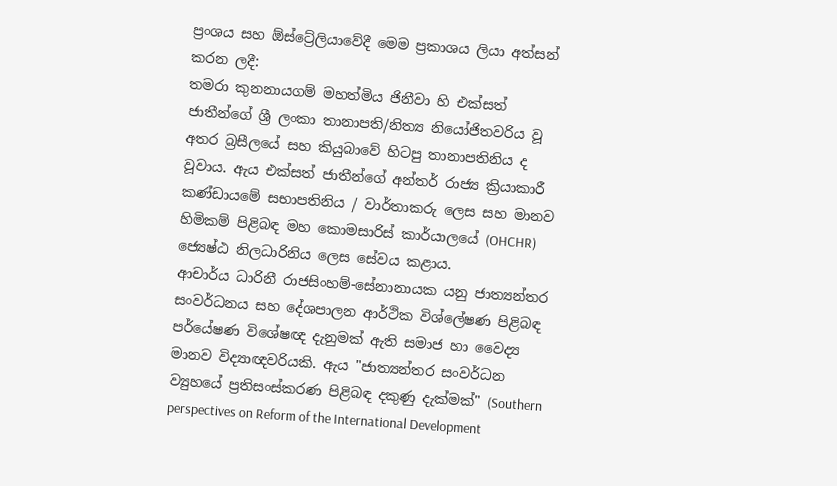ප්‍රංශය සහ ඕස්ට්‍රේලියාවේදී මෙම ප්‍රකාශය ලියා අත්සන් කරන ලදී:
තමරා කුනනායගම් මහත්මිය ජිනීවා හි එක්සත් ජාතීන්ගේ ශ්‍රී ලංකා තානාපති/නිත්‍ය නියෝජිතවරිය වූ අතර බ්‍රසීලයේ සහ කියුබාවේ හිටපු තානාපතිනිය ද වූවාය. ඇය එක්සත් ජාතීන්ගේ අන්තර් රාජ්‍ය ක්‍රියාකාරී කණ්ඩායමේ සභාපතිනිය / වාර්තාකරු ලෙස සහ මානව හිමිකම් පිළිබඳ මහ කොමසාරිස් කාර්යාලයේ (OHCHR) ජ්‍යෙෂ්ඨ නිලධාරිනිය ලෙස සේවය කළාය.
ආචාර්ය ධාරිනී රාජසිංහම්-සේනානායක යනු ජාත්‍යන්තර සංවර්ධනය සහ දේශපාලන ආර්ථික විශ්ලේෂණ පිළිබඳ පර්යේෂණ විශේෂඥ දැනුමක් ඇති සමාජ හා වෛද්‍ය මානව විද්‍යාඥවරියකි. ඇය "ජාත්‍යන්තර සංවර්ධන ව්‍යුහයේ ප්‍රතිසංස්කරණ පිළිබඳ දකුණු දැක්මක්" (Southern perspectives on Reform of the International Development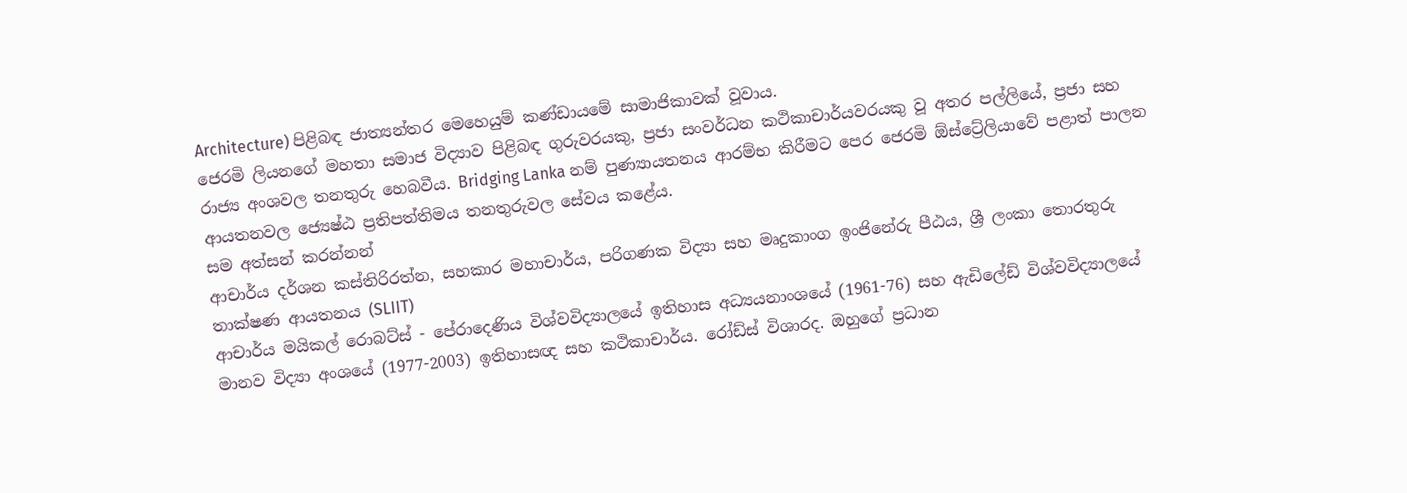Architecture) පිළිබඳ ජාත්‍යන්තර මෙහෙයුම් කණ්ඩායමේ සාමාජිකාවක් වූවාය.
ජෙරමි ලියනගේ මහතා සමාජ විද්‍යාව පිළිබඳ ගුරුවරයකු, ප්‍රජා සංවර්ධන කථිකාචාර්යවරයකු වූ අතර පල්ලියේ, ප්‍රජා සහ රාජ්‍ය අංශවල තනතුරු හෙබවීය. Bridging Lanka නම් පුණ්‍යායතනය ආරම්භ කිරීමට පෙර ජෙරමි ඕස්ට්‍රේලියාවේ පළාත් පාලන ආයතනවල ජ්‍යෙෂ්ඨ ප්‍රතිපත්තිමය තනතුරුවල සේවය කළේය.
සම අත්සන් කරන්නන්
ආචාර්ය දර්ශන කස්තිරිරත්න, සහකාර මහාචාර්ය, පරිගණක විද්‍යා සහ මෘදුකාංග ඉංජිනේරු පීඨය, ශ්‍රී ලංකා තොරතුරු තාක්ෂණ ආයතනය (SLIIT)
ආචාර්ය මයිකල් රොබට්ස් - පේරාදෙණිය විශ්වවිද්‍යාලයේ ඉතිහාස අධ්‍යයනාංශයේ (1961-76) සහ ඇඩිලේඩ් විශ්වවිද්‍යාලයේ මානව විද්‍යා අංශයේ (1977-2003) ඉතිහාසඥ සහ කථිකාචාර්ය. රෝඩ්ස් විශාරද. ඔහුගේ ප්‍රධාන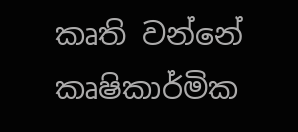කෘති වන්නේ කෘෂිකාර්මික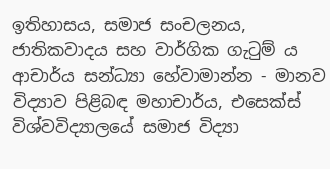ඉතිහාසය, සමාජ සංචලනය, ජාතිකවාදය සහ වාර්ගික ගැටුම් ය
ආචාර්ය සන්ධ්‍යා හේවාමාන්න - මානව විද්‍යාව පිළිබඳ මහාචාර්ය, එසෙක්ස් විශ්වවිද්‍යාලයේ සමාජ විද්‍යා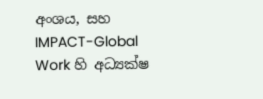අංශය, සහ IMPACT-Global Work හි අධ්‍යක්ෂ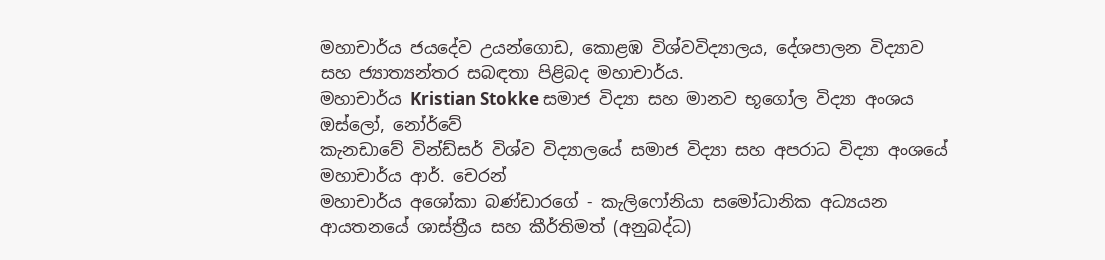මහාචාර්ය ජයදේව උයන්ගොඩ, කොළඹ විශ්වවිද්‍යාලය, දේශපාලන විද්‍යාව සහ ජ්‍යාත්‍යන්තර සබඳතා පිළිබද මහාචාර්ය.
මහාචාර්ය Kristian Stokke සමාජ විද්‍යා සහ මානව භූගෝල විද්‍යා අංශය ඔස්ලෝ, නෝර්වේ
කැනඩාවේ වින්ඩ්සර් විශ්ව විද්‍යාලයේ සමාජ විද්‍යා සහ අපරාධ විද්‍යා අංශයේ මහාචාර්ය ආර්. චෙරන්
මහාචාර්ය අශෝකා බණ්ඩාරගේ - කැලිෆෝනියා සමෝධානික අධ්‍යයන ආයතනයේ ශාස්ත්‍රීය සහ කීර්තිමත් (අනුබද්ධ)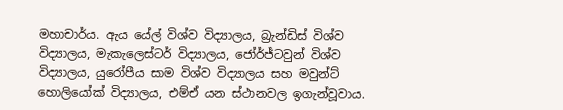මහාචාර්ය. ඇය යේල් විශ්ව විද්‍යාලය, බ්‍රැන්ඩිස් විශ්ව විද්‍යාලය, මැකැලෙස්ටර් විද්‍යාලය, ජෝර්ජ්ටවුන් විශ්ව විද්‍යාලය, යුරෝපීය සාම විශ්ව විද්‍යාලය සහ මවුන්ට් හොලියෝක් විද්‍යාලය, එම්ඒ යන ස්ථානවල ඉගැන්වූවාය.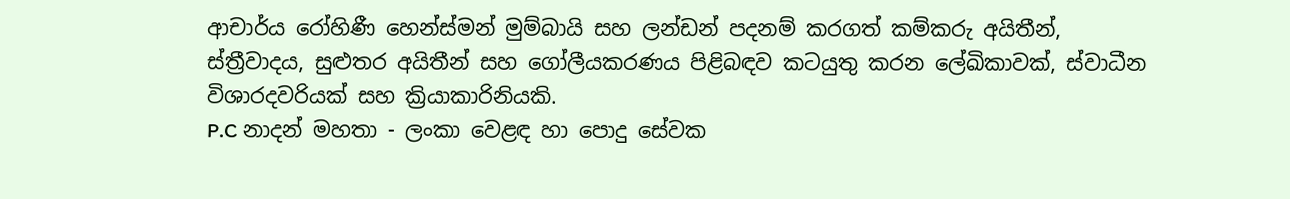ආචාර්ය රෝහිණී හෙන්ස්මන් මුම්බායි සහ ලන්ඩන් පදනම් කරගත් කම්කරු අයිතීන්, ස්ත්‍රීවාදය, සුළුතර අයිතීන් සහ ගෝලීයකරණය පිළිබඳව කටයුතු කරන ලේඛිකාවක්, ස්වාධීන විශාරදවරියක් සහ ක්‍රියාකාරිනියකි.
P.C නාදන් මහතා - ලංකා වෙළඳ හා පොදු සේවක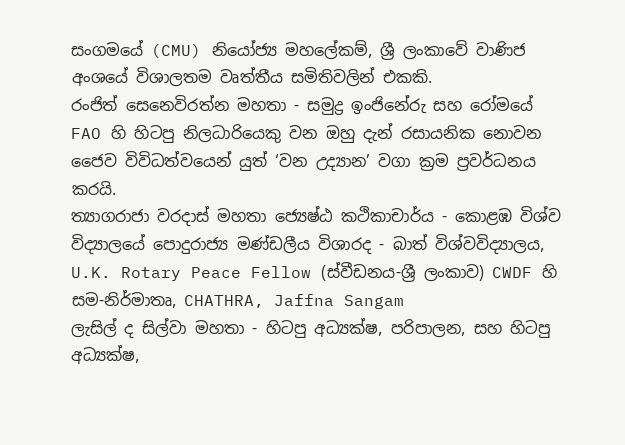සංගමයේ (CMU) නියෝජ්‍ය මහලේකම්, ශ්‍රී ලංකාවේ වාණිජ අංශයේ විශාලතම වෘත්තීය සමිතිවලින් එකකි.
රංජිත් සෙනෙවිරත්න මහතා - සමුද්‍ර ඉංජිනේරු සහ රෝමයේ FAO හි හිටපු නිලධාරියෙකු වන ඔහු දැන් රසායනික නොවන ජෛව විවිධත්වයෙන් යුත් ‘වන උද්‍යාන’ වගා ක්‍රම ප්‍රවර්ධනය කරයි.
ත්‍යාගරාජා වරදාස් මහතා ජ්‍යෙෂ්ඨ කථිකාචාර්ය - කොළඹ විශ්ව විද්‍යාලයේ පොදුරාජ්‍ය මණ්ඩලීය විශාරද - බාත් විශ්වවිද්‍යාලය, U.K. Rotary Peace Fellow (ස්වීඩනය-ශ්‍රී ලංකාව) CWDF හි සම-නිර්මාතෘ, CHATHRA, Jaffna Sangam
ලැසිල් ද සිල්වා මහතා - හිටපු අධ්‍යක්ෂ, පරිපාලන, සහ හිටපු අධ්‍යක්ෂ,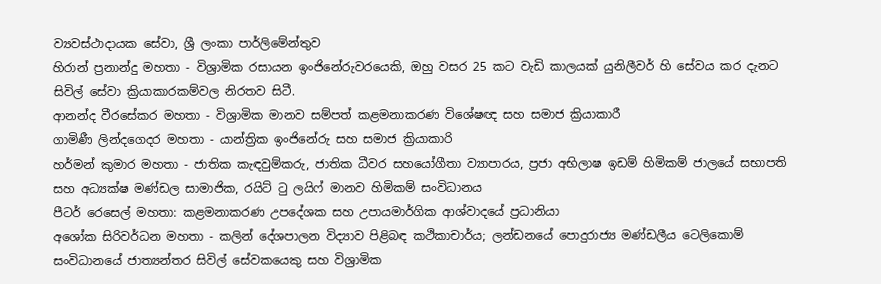ව්‍යවස්ථාදායක සේවා, ශ්‍රී ලංකා පාර්ලිමේන්තුව
හිරාන් ප්‍රනාන්දු මහතා - විශ්‍රාමික රසායන ඉංජිනේරුවරයෙකි, ඔහු වසර 25 කට වැඩි කාලයක් යුනිලීවර් හි සේවය කර දැනට සිවිල් සේවා ක්‍රියාකාරකම්වල නිරතව සිටී.
ආනන්ද වීරසේකර මහතා - විශ්‍රාමික මානව සම්පත් කළමනාකරණ විශේෂඥ සහ සමාජ ක්‍රියාකාරී
ගාමිණී ලින්දගෙදර මහතා - යාන්ත්‍රික ඉංජිනේරු සහ සමාජ ක්‍රියාකාරි
හර්මන් කුමාර මහතා - ජාතික කැඳවුම්කරු, ජාතික ධීවර සහයෝගීතා ව්‍යාපාරය, ප්‍රජා අභිලාෂ ඉඩම් හිමිකම් ජාලයේ සභාපති සහ අධ්‍යක්ෂ මණ්ඩල සාමාජික, රයිට් ටු ලයිෆ් මානව හිමිකම් සංවිධානය
පීටර් රෙසෙල් මහතා: කළමනාකරණ උපදේශක සහ උපායමාර්ගික ආශ්වාදයේ ප්‍රධානියා
අශෝක සිරිවර්ධන මහතා - කලින් දේශපාලන විද්‍යාව පිළිබඳ කථිකාචාර්ය; ලන්ඩනයේ පොදුරාජ්‍ය මණ්ඩලීය ටෙලිකොම් සංවිධානයේ ජාත්‍යන්තර සිවිල් සේවකයෙකු සහ විශ්‍රාමික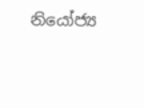නියෝජ්‍ය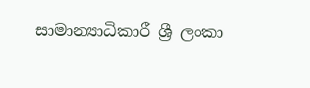සාමාන්‍යාධිකාරී ශ්‍රී ලංකා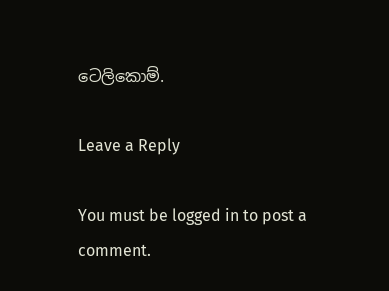ටෙලිකොම්.

Leave a Reply

You must be logged in to post a comment.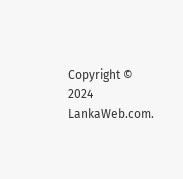Copyright © 2024 LankaWeb.com.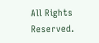All Rights Reserved.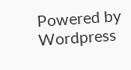Powered by Wordpress